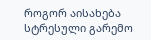როგორ აისახება სტრესული გარემო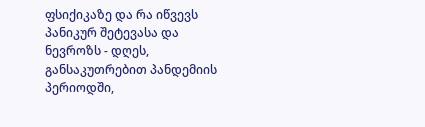ფსიქიკაზე და რა იწვევს პანიკურ შეტევასა და ნევროზს - დღეს, განსაკუთრებით პანდემიის პერიოდში,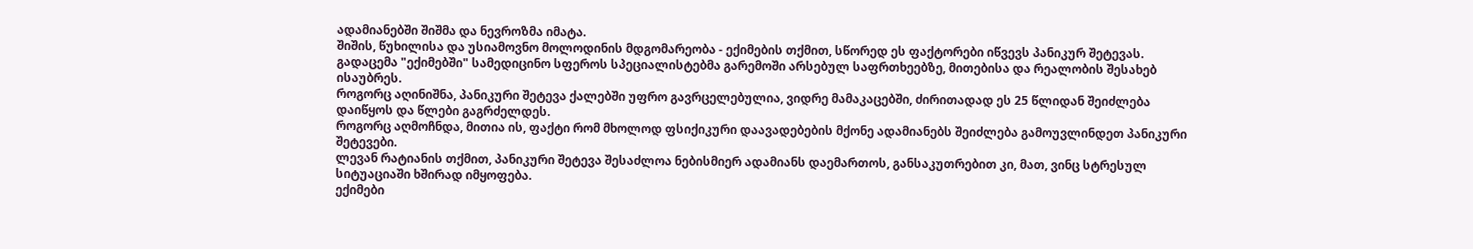ადამიანებში შიშმა და ნევროზმა იმატა.
შიშის, წუხილისა და უსიამოვნო მოლოდინის მდგომარეობა - ექიმების თქმით, სწორედ ეს ფაქტორები იწვევს პანიკურ შეტევას.
გადაცემა "ექიმებში" სამედიცინო სფეროს სპეციალისტებმა გარემოში არსებულ საფრთხეებზე, მითებისა და რეალობის შესახებ ისაუბრეს.
როგორც აღინიშნა, პანიკური შეტევა ქალებში უფრო გავრცელებულია, ვიდრე მამაკაცებში, ძირითადად ეს 25 წლიდან შეიძლება დაიწყოს და წლები გაგრძელდეს.
როგორც აღმოჩნდა, მითია ის, ფაქტი რომ მხოლოდ ფსიქიკური დაავადებების მქონე ადამიანებს შეიძლება გამოუვლინდეთ პანიკური შეტევები.
ლევან რატიანის თქმით, პანიკური შეტევა შესაძლოა ნებისმიერ ადამიანს დაემართოს, განსაკუთრებით კი, მათ, ვინც სტრესულ სიტუაციაში ხშირად იმყოფება.
ექიმები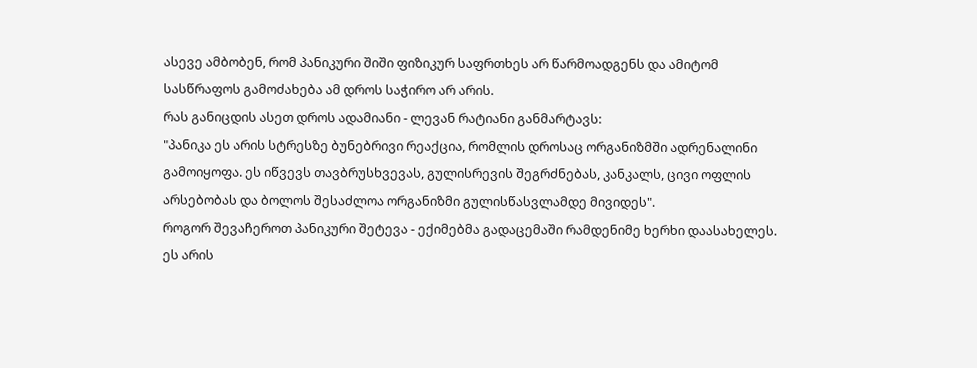ასევე ამბობენ, რომ პანიკური შიში ფიზიკურ საფრთხეს არ წარმოადგენს და ამიტომ სასწრაფოს გამოძახება ამ დროს საჭირო არ არის.
რას განიცდის ასეთ დროს ადამიანი - ლევან რატიანი განმარტავს:
"პანიკა ეს არის სტრესზე ბუნებრივი რეაქცია, რომლის დროსაც ორგანიზმში ადრენალინი გამოიყოფა. ეს იწვევს თავბრუსხვევას, გულისრევის შეგრძნებას, კანკალს, ცივი ოფლის არსებობას და ბოლოს შესაძლოა ორგანიზმი გულისწასვლამდე მივიდეს".
როგორ შევაჩეროთ პანიკური შეტევა - ექიმებმა გადაცემაში რამდენიმე ხერხი დაასახელეს.
ეს არის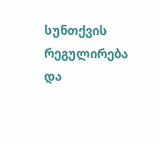სუნთქვის რეგულირება და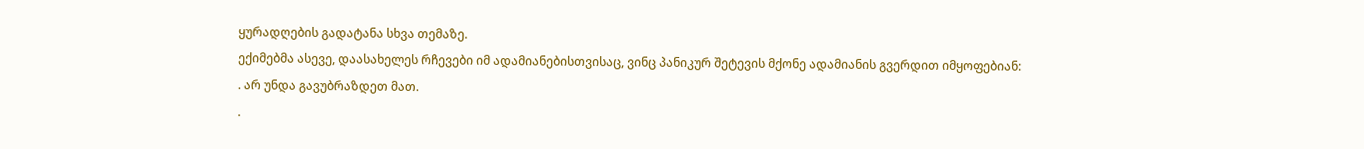ყურადღების გადატანა სხვა თემაზე.
ექიმებმა ასევე, დაასახელეს რჩევები იმ ადამიანებისთვისაც, ვინც პანიკურ შეტევის მქონე ადამიანის გვერდით იმყოფებიან:
. არ უნდა გავუბრაზდეთ მათ.
.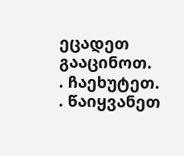ეცადეთ გააცინოთ.
. ჩაეხუტეთ.
. წაიყვანეთ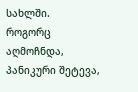სახლში.
როგორც აღმოჩნდა, პანიკური შეტევა,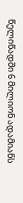წელიწადში 6 მილიონ ადამიანს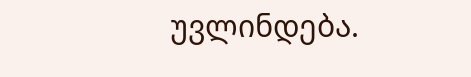უვლინდება.